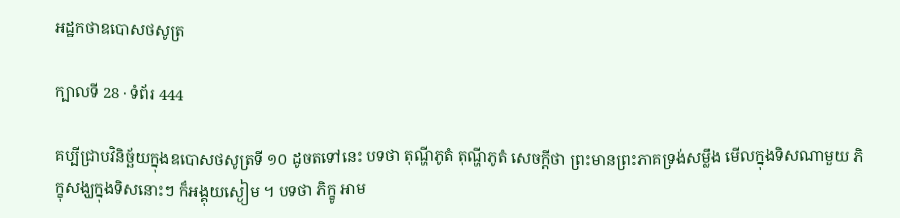អដ្ឋកថាឧបោសថសូត្រ

ក្បាលទី 28 · ទំព័រ 444

គប្បីជ្រាបវិនិច្ឆ័យក្នុងឧបោសថសូត្រទី ១០ ដូចតទៅនេះ បទថា តុណ្ហីភូតំ តុណ្ហីភូតំ សេចក្តីថា ព្រះមានព្រះភាគទ្រង់សម្លឹង មើលក្នុងទិសណាមួយ ភិក្ខុសង្ឃក្នុងទិសនោះៗ ក៏អង្គុយស្ងៀម ។ បទថា ភិក្ខូ អាម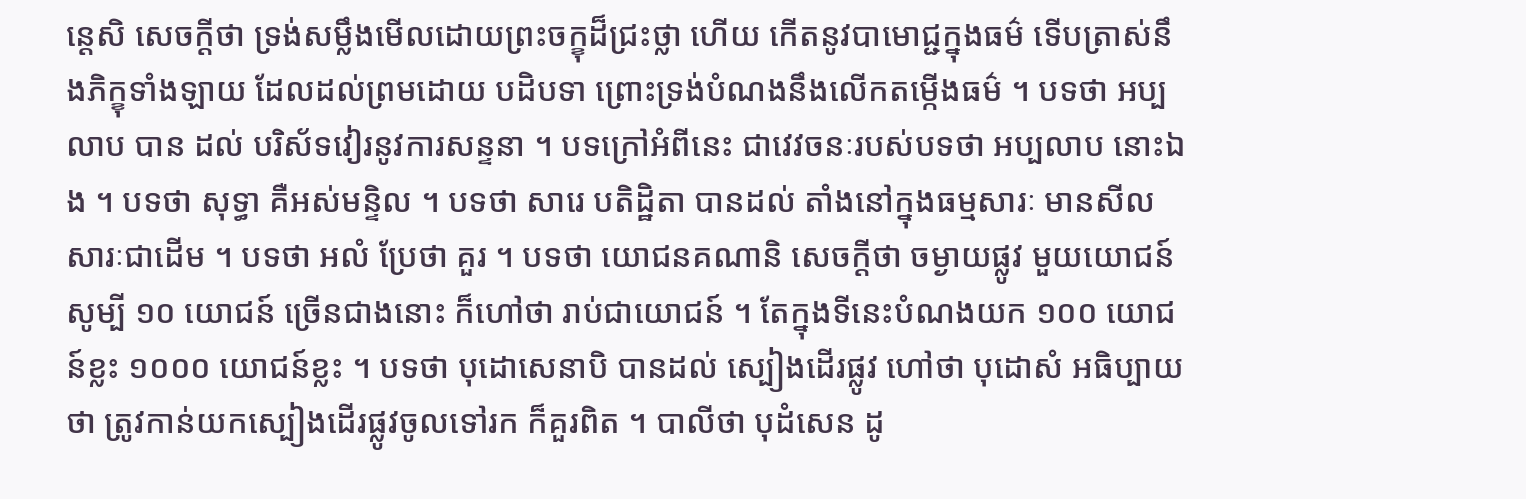ន្តេសិ សេចក្តីថា ទ្រង់សម្លឹងមើលដោយព្រះចក្ខុដ៏ជ្រះថ្លា ហើយ កើតនូវបាមោជ្ជក្នុងធម៌ ទើបត្រាស់នឹងភិក្ខុទាំងឡាយ ដែលដល់ព្រមដោយ បដិបទា ព្រោះទ្រង់បំណងនឹងលើកតម្កើងធម៌ ។ បទថា អប្បលាប បាន ដល់ បរិស័ទវៀរនូវការសន្ទនា ។ បទក្រៅអំពីនេះ ជាវេវចនៈរបស់បទថា អប្បលាប នោះឯង ។ បទថា សុទ្ធា គឺអស់មន្ទិល ។ បទថា សារេ បតិដ្ឋិតា បានដល់ តាំងនៅក្នុងធម្មសារៈ មានសីលសារៈជាដើម ។ បទថា អលំ ប្រែថា គួរ ។ បទថា យោជនគណានិ សេចក្តីថា ចម្ងាយផ្លូវ មួយយោជន៍ សូម្បី ១០ យោជន៍ ច្រើនជាងនោះ ក៏ហៅថា រាប់ជាយោជន៍ ។ តែក្នុងទីនេះបំណងយក ១០០ យោជន៍ខ្លះ ១០០០ យោជន៍ខ្លះ ។ បទថា បុដោសេនាបិ បានដល់ ស្បៀងដើរផ្លូវ ហៅថា បុដោសំ អធិប្បាយថា ត្រូវកាន់យកស្បៀងដើរផ្លូវចូលទៅរក ក៏គួរពិត ។ បាលីថា បុដំសេន ដូ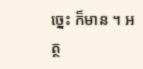ច្នេះ ក៏មាន ។ អត្ថ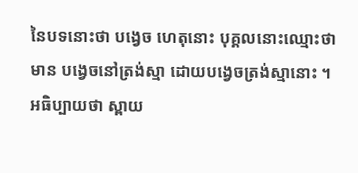នៃបទនោះថា បង្វេច ហេតុនោះ បុគ្គលនោះឈ្មោះថា មាន បង្វេចនៅត្រង់ស្មា ដោយបង្វេចត្រង់ស្មានោះ ។ អធិប្បាយថា ស្ពាយ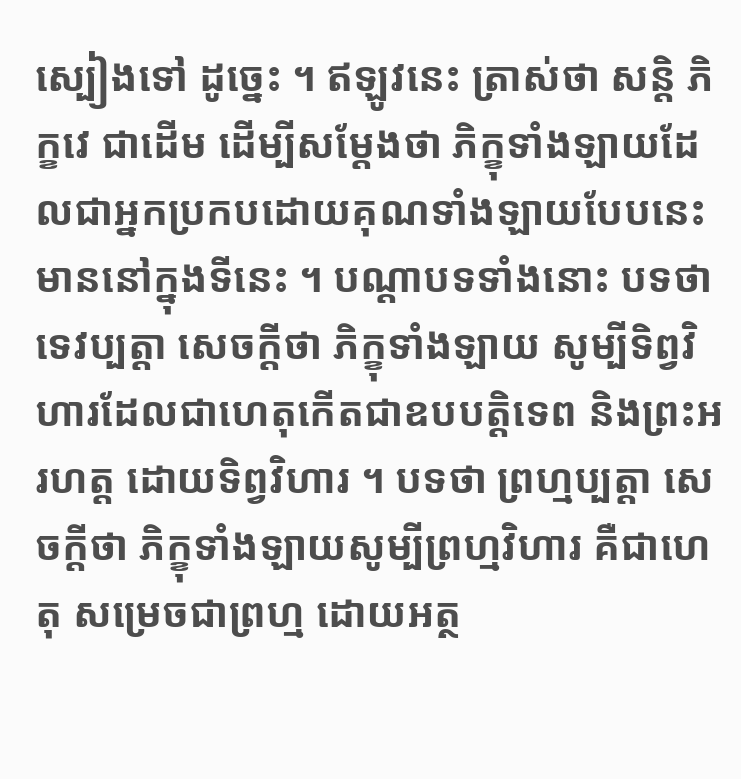ស្បៀងទៅ ដូច្នេះ ។ ឥឡូវនេះ ត្រាស់ថា សន្តិ ភិក្ខវេ ជាដើម ដើម្បីសម្តែងថា ភិក្ខុទាំងឡាយដែលជាអ្នកប្រកបដោយគុណទាំងឡាយបែបនេះ មាននៅក្នុងទីនេះ ។ បណ្តាបទទាំងនោះ បទថា ទេវប្បត្តា សេចក្តីថា ភិក្ខុទាំងឡាយ សូម្បីទិព្វវិហារដែលជាហេតុកើតជាឧបបត្តិទេព និងព្រះអរហត្ត ដោយទិព្វវិហារ ។ បទថា ព្រហ្មប្បត្តា សេចក្តីថា ភិក្ខុទាំងឡាយសូម្បីព្រហ្មវិហារ គឺជាហេតុ សម្រេចជាព្រហ្ម ដោយអត្ថ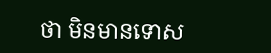ថា មិនមានទោស